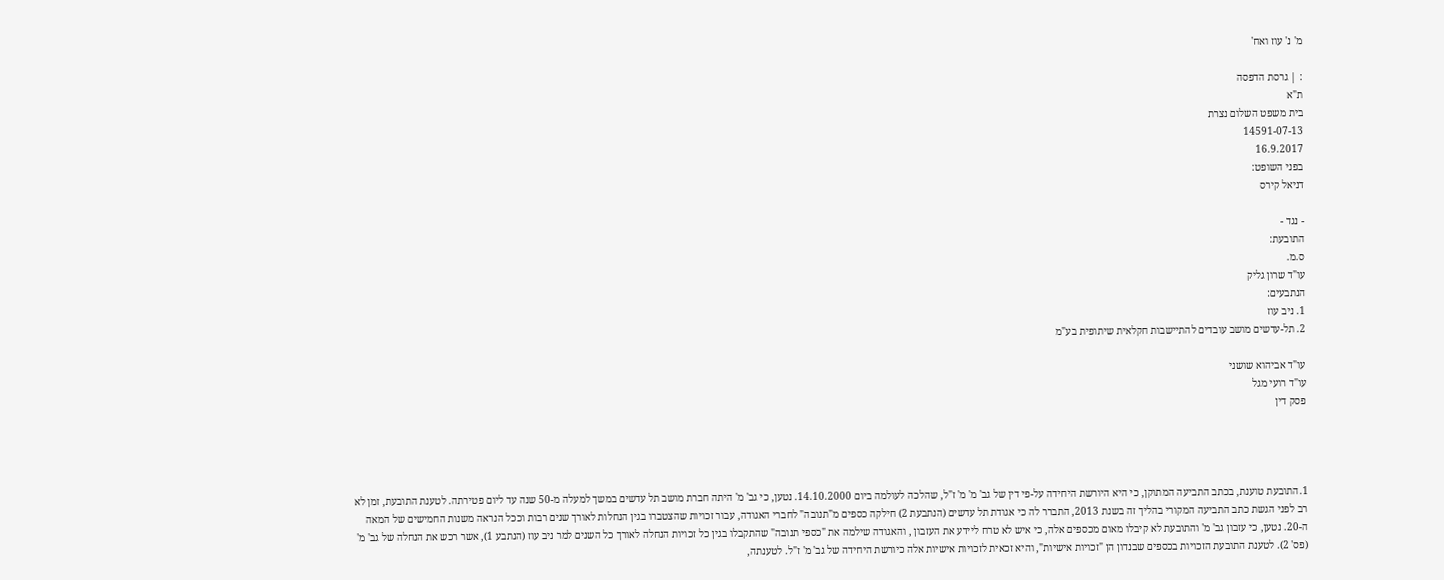מ' נ' עוז ואח'

: | גרסת הדפסה
ת"א
בית משפט השלום נצרת
14591-07-13
16.9.2017
בפני השופט:
דניאל קירס

- נגד -
התובעת:
ס.מ.
עו"ד שרון גליק
הנתבעים:
1. ניב עוז
2. תל-עדשים מושב עובדים להתיישבות חקלאית שיתופית בע"מ

עו"ד אביהוא שושני
עו"ד רועי מגל
פסק דין




1.התובעת טוענת, בכתב התביעה המתוקן, כי היא היורשת היחידה על-פי דין של גב' מ' מ' ז"ל, שהלכה לעולמה ביום 14.10.2000. נטען, כי גב' מ' היתה חברת מושב תל עדשים במשך למעלה מ-50 שנה עד ליום פטירתה. לטענת התובעת, זמן לא רב לפני הגשת כתב התביעה המקורי בהליך זה בשנת 2013, התברר לה כי אגודת תל עדשים (הנתבעת 2) חילקה כספים מ"תנובה" לחברי האגודה, עבור זכויות שהצטברו בגין הנחלות לאורך שנים רבות וככל הנראה משנות החמישים של המאה ה-20. נטען, כי עזבון גב' מ' והתובעת לא קיבלו מאום מכספים אלה, כי איש לא טרח ליידע את העזבון , והאגודה שילמה את "כספי תנובה" שהתקבלו בגין כל זכויות הנחלה לאורך כל השנים למר ניב עוז (הנתבע 1), אשר רכש את הנחלה של גב' מ' (פס' 2). לטענת התובעת הזכויות בכספים שבנדון הן "זכויות אישיות", והיא זכאית לזכויות אישיות אלה כיורשת היחידה של גב' מ' ז"ל. לטענתה,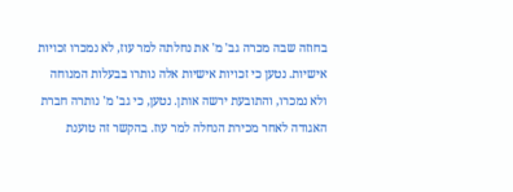בחוזה שבה מכרה גב' מ' את נחלתה למר עוז, לא נמכרו זכויות אישיות. נטען כי זכויות אישיות אלה נותרו בבעלות המנוחה ולא נמכרו, והתובעת ירשה אותן. נטען, כי גב' מ' נותרה חברת האגודה לאחר מכירת הנחלה למר עוז. בהקשר זה טוענת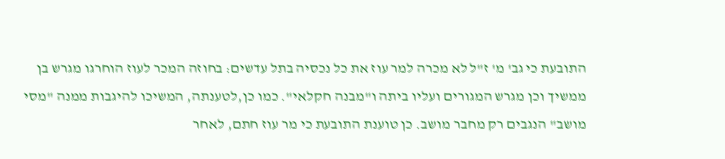התובעת כי גב' מ' ז"ל לא מכרה למר עוז את כל נכסיה בתל עדשים: בחוזה המכר לעוז הוחרגו מגרש בן ממשיך וכן מגרש המגורים ועליו ביתה ו"מבנה חקלאי". כמו כן,לטענתה, המשיכו להיגבות ממנה "מסי מושב" הנגבים רק מחבר מושב. כן טוענת התובעת כי מר עוז חתם, לאחר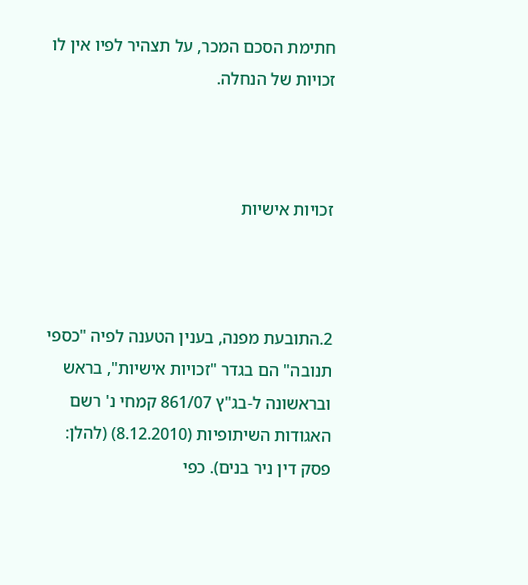חתימת הסכם המכר, על תצהיר לפיו אין לו זכויות של הנחלה.



זכויות אישיות



2.התובעת מפנה, בענין הטענה לפיה "כספי תנובה" הם בגדר "זכויות אישיות", בראש ובראשונה ל-בג"ץ 861/07 קמחי נ' רשם האגודות השיתופיות (8.12.2010) (להלן: פסק דין ניר בנים). כפי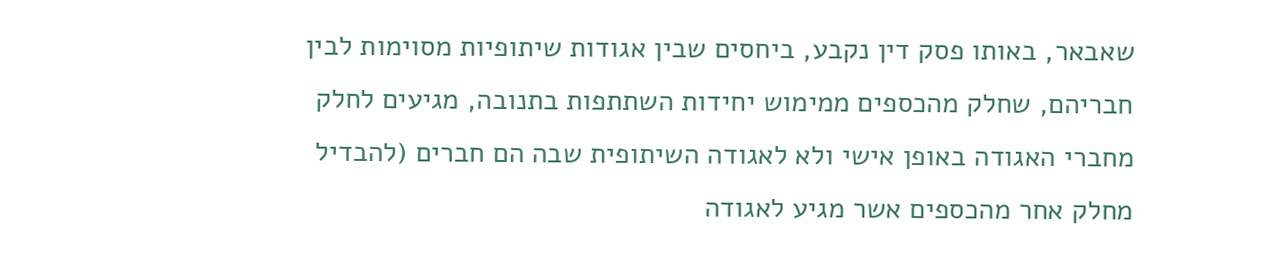שאבאר, באותו פסק דין נקבע, ביחסים שבין אגודות שיתופיות מסוימות לבין חבריהם, שחלק מהכספים ממימוש יחידות השתתפות בתנובה, מגיעים לחלק מחברי האגודה באופן אישי ולא לאגודה השיתופית שבה הם חברים (להבדיל מחלק אחר מהכספים אשר מגיע לאגודה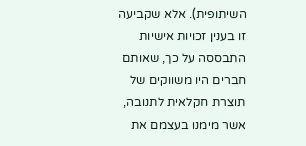השיתופית). אלא שקביעה זו בענין זכויות אישיות התבססה על כך, שאותם חברים היו משווקים של תוצרת חקלאית לתנובה, אשר מימנו בעצמם את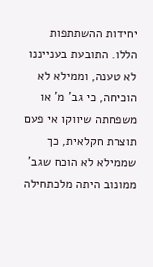יחידות ההשתתפות הללו. התובעת בענייננו לא טענה, וממילא לא הוכיחה, כי גב' מ' או משפחתה שיווקו אי פעם תוצרת חקלאית, כך שממילא לא הוכח שגב' ממונוב היתה מלכתחילה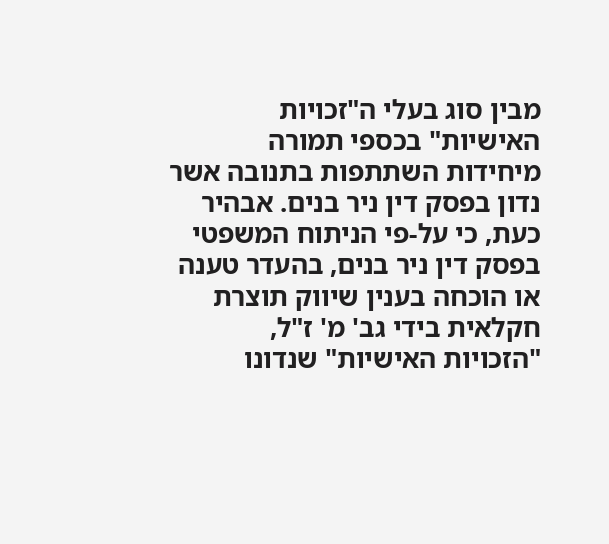מבין סוג בעלי ה"זכויות האישיות" בכספי תמורה מיחידות השתתפות בתנובה אשר נדון בפסק דין ניר בנים. אבהיר כעת, כי על-פי הניתוח המשפטי בפסק דין ניר בנים, בהעדר טענה או הוכחה בענין שיווק תוצרת חקלאית בידי גב' מ' ז"ל, "הזכויות האישיות" שנדונו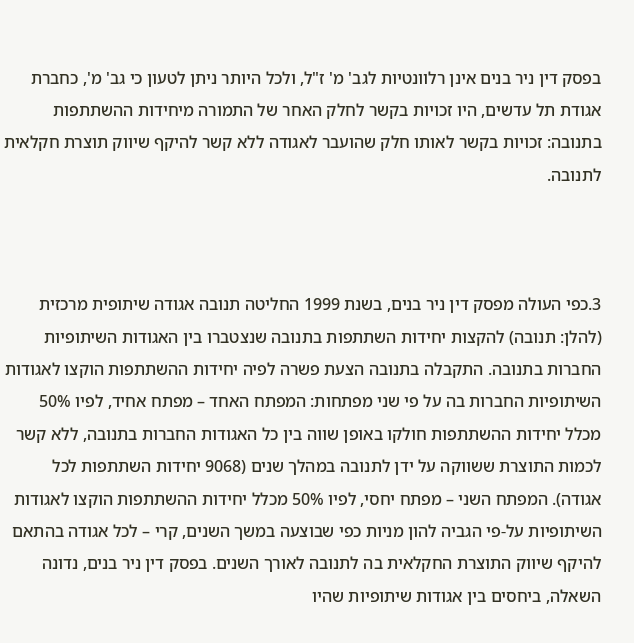בפסק דין ניר בנים אינן רלוונטיות לגב' מ' ז"ל, ולכל היותר ניתן לטעון כי גב' מ', כחברת אגודת תל עדשים, היו זכויות בקשר לחלק האחר של התמורה מיחידות ההשתתפות בתנובה: זכויות בקשר לאותו חלק שהועבר לאגודה ללא קשר להיקף שיווק תוצרת חקלאית לתנובה.



3.כפי העולה מפסק דין ניר בנים, בשנת 1999 החליטה תנובה אגודה שיתופית מרכזית (להלן: תנובה) להקצות יחידות השתתפות בתנובה שנצטברו בין האגודות השיתופיות החברות בתנובה. התקבלה בתנובה הצעת פשרה לפיה יחידות ההשתתפות הוקצו לאגודות השיתופיות החברות בה על פי שני מפתחות: המפתח האחד – מפתח אחיד, לפיו 50% מכלל יחידות ההשתתפות חולקו באופן שווה בין כל האגודות החברות בתנובה, ללא קשר לכמות התוצרת ששווקה על ידן לתנובה במהלך שנים (9068 יחידות השתתפות לכל אגודה). המפתח השני – מפתח יחסי, לפיו 50% מכלל יחידות ההשתתפות הוקצו לאגודות השיתופיות על-פי הגביה להון מניות כפי שבוצעה במשך השנים, קרי – לכל אגודה בהתאם להיקף שיווק התוצרת החקלאית בה לתנובה לאורך השנים. בפסק דין ניר בנים, נדונה השאלה, ביחסים בין אגודות שיתופיות שהיו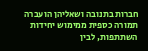חברות בתנובה ושאליהן הועברה תמורה כספית ממימוש יחידות השתתפות, לבין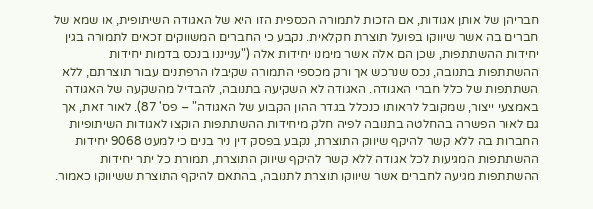חבריהן של אותן אגודות, אם הזכות לתמורה הכספית הזו היא של האגודה השיתופית, או שמא של חברים בה אשר שיווקו בפועל תוצרת חקלאית. נקבע כי החברים המשווקים זכאים לתמורה בגין יחידות ההשתתפות, שכן הם אלה אשר מימנו יחידות אלה ("ענייננו בנכס בדמות יחידות ההשתתפות בתנובה, נכס שנרכש אך ורק מכספי התמורה שקיבלו הרפתנים עבור תוצרתם, ללא השתתפות של כלל חברי האגודה. האגודה לא השקיעה בתנובה, להבדיל מהשקעה של האגודה באמצעי ייצור, שמקובל לראותו כנכלל בגדר ההון הקבוע של האגודה" – פס' 87). לאור זאת, אך גם לאור הפשרה בהחלטה בתנובה לפיה חלק מיחידות ההשתתפות הוקצו לאגודות השיתופיות החברות בה ללא קשר להיקף שיווק התוצרת, נקבע בפסק דין ניר בנים כי למעט 9068 יחידות ההשתתפות המגיעות לכל אגודה ללא קשר להיקף שיווק התוצרת, תמורת כל יתר יחידות ההשתתפות מגיעה לחברים אשר שיווקו תוצרת לתנובה, בהתאם להיקף התוצרת ששיווקו כאמור.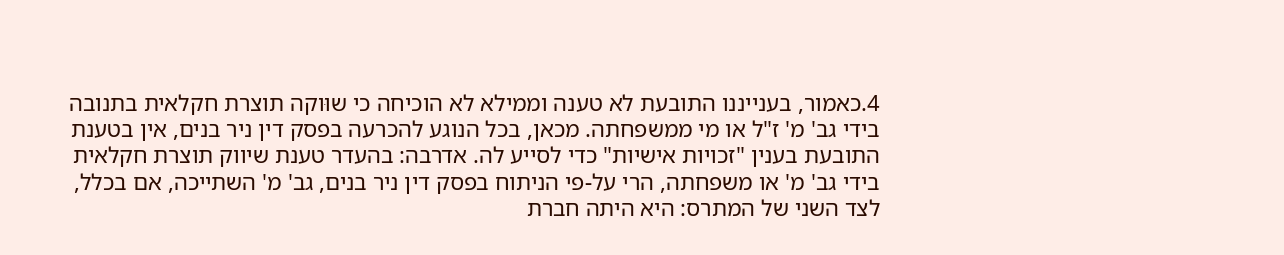4.כאמור, בענייננו התובעת לא טענה וממילא לא הוכיחה כי שוּוקה תוצרת חקלאית בתנובה בידי גב' מ' ז"ל או מי ממשפחתה. מכאן, בכל הנוגע להכרעה בפסק דין ניר בנים, אין בטענת התובעת בענין "זכויות אישיות" כדי לסייע לה. אדרבה: בהעדר טענת שיווק תוצרת חקלאית בידי גב' מ' או משפחתה, הרי על-פי הניתוח בפסק דין ניר בנים, גב' מ' השתייכה, אם בכלל, לצד השני של המתרס: היא היתה חברת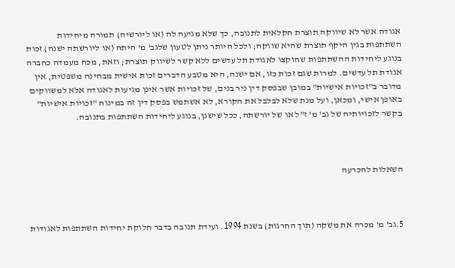אגודה אשר לא שיווקה תוצרת חקלאית לתנובה, כך שלא מגיעה לה (או ליורשיה) תמורה מיחידות השתתפות בגין היקף תוצרת שהיא שווקה; ולכל היותר ניתן לטעון שלגב' מ' היתה (או ליורשתה ישנה) זכות בנוגע ליחידות ההשתתפות שהוקצו לאגודת תל עדשים ללא קשר לשיווק תוצרת; וזאת, מכח מעמדה כחברה אגודת תל עדשים. למרות שגם זכות כזו, אם ישנה, היא מטבע הדברים זכות אישית מבחינה משפטית, אין מדובר ב"זכויות אישיות" במובן שבפסק דין ניר בנים, של זכויות אשר אינן מגיעות לאגודה אלא למשווקים באופן אישי, ומכאן, ועל מנת שלא לבלבל את הקורא, לא אשתמש בפסק דין זה במינוח "זכויות אישיות" בקשר לזכויותיה של גב' מ' ז"ל או של יורשתה, ככל שישנן, בנוגע ליחידות השתתפות בתנובה.



השאלות להכרעה



5.גב' מ' מכרה את משקה (תוך החרגות) בשנת 1994. ועידת תנובה בדבר חלוקת יחידות השתתפות לאגודות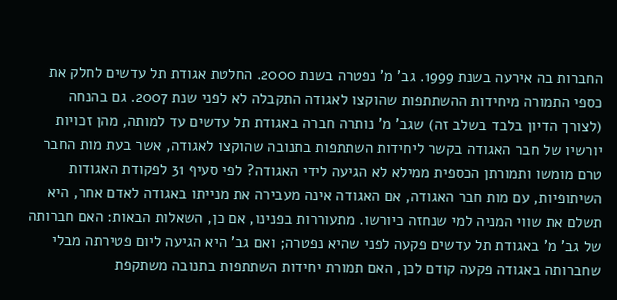החברות בה אירעה בשנת 1999. גב' מ' נפטרה בשנת 2000. החלטת אגודת תל עדשים לחלק את כספי התמורה מיחידות ההשתתפות שהוקצו לאגודה התקבלה לא לפני שנת 2007. גם בהנחה (לצורך הדיון בלבד בשלב זה) שגב' מ' נותרה חברה באגודת תל עדשים עד למותה, מהן זכויות יורשיו של חבר האגודה בקשר ליחידות השתתפות בתנובה שהוקצו לאגודה, אשר בעת מות החבר טרם מומשו ותמורתן הכספית ממילא לא הגיעה לידי האגודה? לפי סעיף 31 לפקודת האגודות השיתופיות, עם מות חבר האגודה, אם האגודה אינה מעבירה את מנייתו באגודה לאדם אחר, היא תשלם את שווי המניה למי שנחזה כיורשו. מתעוררות בפנינו, אם כן, השאלות הבאות: האם חברותה של גב' מ' באגודת תל עדשים פקעה לפני שהיא נפטרה; ואם גב' היא הגיעה ליום פטירתה מבלי שחברותה באגודה פקעה קודם לכן, האם תמורת יחידות השתתפות בתנובה משתקפת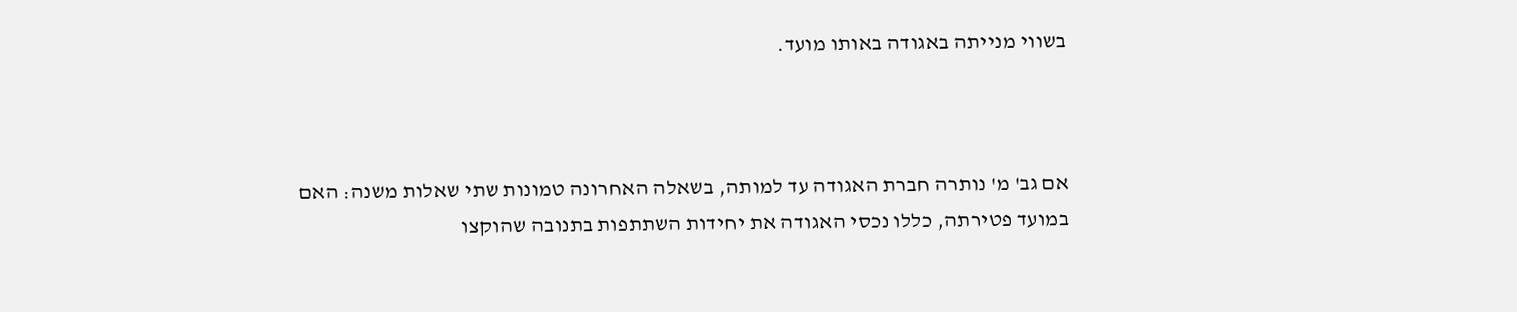בשווי מנייתה באגודה באותו מועד.



אם גב' מ' נותרה חברת האגודה עד למותה, בשאלה האחרונה טמונות שתי שאלות משנה: האם במועד פטירתה, כללו נכסי האגודה את יחידות השתתפות בתנובה שהוקצו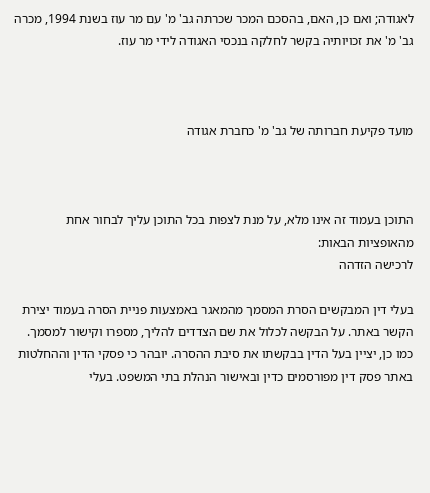לאגודה; ואם כן, האם, בהסכם המכר שכרתה גב' מ' עם מר עוז בשנת 1994, מכרה גב' מ' את זכויותיה בקשר לחלקה בנכסי האגודה לידי מר עוז.



מועד פקיעת חברותה של גב' מ' כחברת אגודה



התוכן בעמוד זה אינו מלא, על מנת לצפות בכל התוכן עליך לבחור אחת מהאופציות הבאות:
לרכישה הזדהה

בעלי דין המבקשים הסרת המסמך מהמאגר באמצעות פניית הסרה בעמוד יצירת הקשר באתר. על הבקשה לכלול את שם הצדדים להליך, מספרו וקישור למסמך. כמו כן, יציין בעל הדין בבקשתו את סיבת ההסרה. יובהר כי פסקי הדין וההחלטות באתר פסק דין מפורסמים כדין ובאישור הנהלת בתי המשפט. בעלי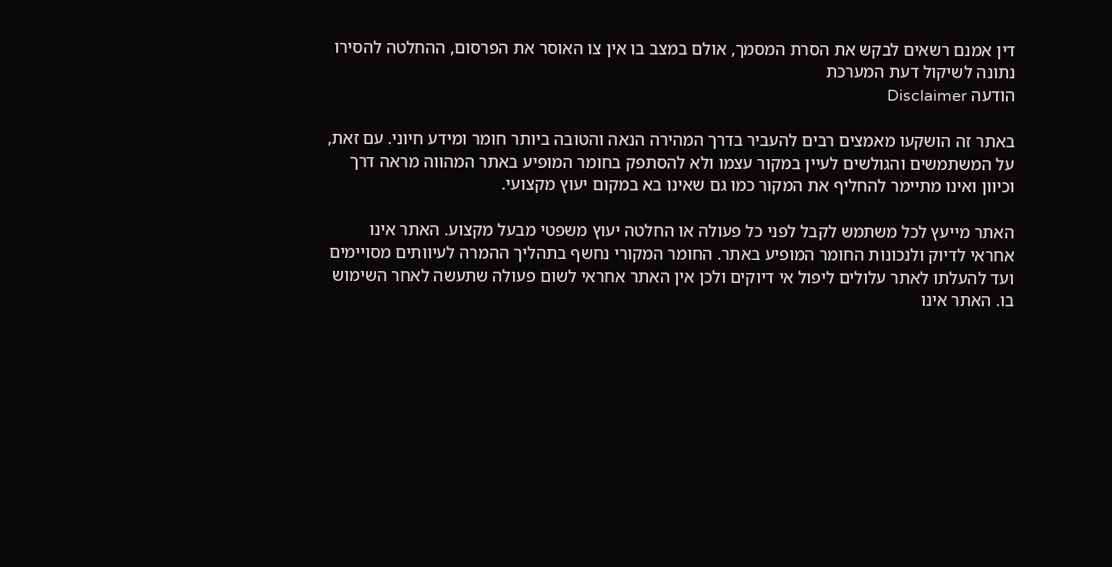דין אמנם רשאים לבקש את הסרת המסמך, אולם במצב בו אין צו האוסר את הפרסום, ההחלטה להסירו נתונה לשיקול דעת המערכת
הודעה Disclaimer

באתר זה הושקעו מאמצים רבים להעביר בדרך המהירה הנאה והטובה ביותר חומר ומידע חיוני. עם זאת, על המשתמשים והגולשים לעיין במקור עצמו ולא להסתפק בחומר המופיע באתר המהווה מראה דרך וכיוון ואינו מתיימר להחליף את המקור כמו גם שאינו בא במקום יעוץ מקצועי.

האתר מייעץ לכל משתמש לקבל לפני כל פעולה או החלטה יעוץ משפטי מבעל מקצוע. האתר אינו אחראי לדיוק ולנכונות החומר המופיע באתר. החומר המקורי נחשף בתהליך ההמרה לעיוותים מסויימים ועד להעלתו לאתר עלולים ליפול אי דיוקים ולכן אין האתר אחראי לשום פעולה שתעשה לאחר השימוש בו. האתר אינו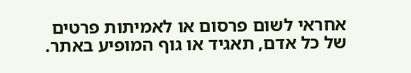אחראי לשום פרסום או לאמיתות פרטים של כל אדם, תאגיד או גוף המופיע באתר.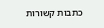כתבות קשורות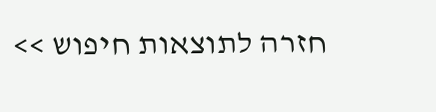חזרה לתוצאות חיפוש >>